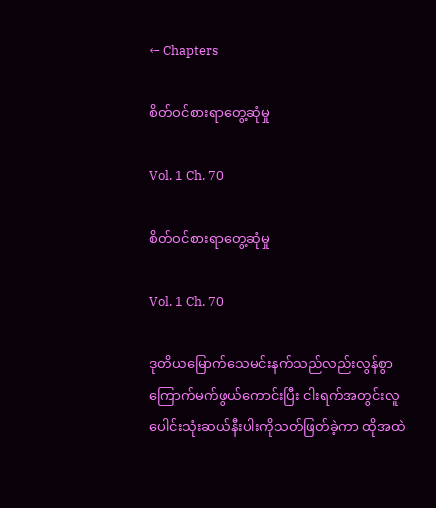← Chapters

စိတ်ဝင်စားရာတွေ့ဆုံမှု

Vol. 1 Ch. 70

စိတ်ဝင်စားရာတွေ့ဆုံမှု

Vol. 1 Ch. 70

ဒုတိယမြောက်သေမင်းနက်သည်လည်းလွန်စွာကြောက်မက်ဖွယ်ကောင်းပြီး ငါးရက်အတွင်းလူပေါင်းသုံးဆယ်နီးပါးကိုသတ်ဖြတ်ခဲ့ကာ ထိုအထဲ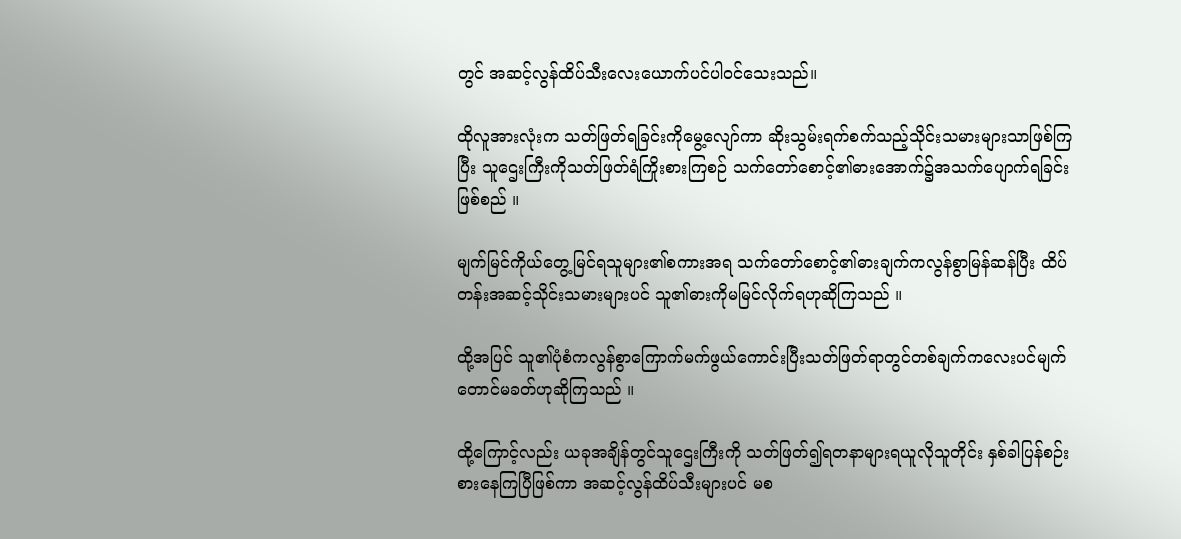တွင် အဆင့်လွန်ထိပ်သီးလေးယောက်ပင်ပါဝင်သေးသည်။

ထိုလူအားလုံးက သတ်ဖြတ်ရခြင်းကိုမွေ့လျော်ကာ ဆိုးသွမ်းရက်စက်သည့်သိုင်းသမားများသာဖြစ်ကြပြီး သူဌေးကြီးကိုသတ်ဖြတ်ရံကြိုးစားကြစဉ် သက်တော်စောင့်၏ဓားအောက်၌အသက်ပျောက်ရခြင်းဖြစ်စည် ။

မျက်မြင်ကိုယ်တွေ့မြင်ရသူများ၏စကားအရ သက်တော်စောင့်၏ဓားချက်ကလွန်စွာမြန်ဆန်ပြီး ထိပ်တန်းအဆင့်သိုင်းသမားများပင် သူ၏ဓားကိုမမြင်လိုက်ရဟုဆိုကြသည် ။

ထို့အပြင် သူ၏ပုံစံကလွန်စွာကြောက်မက်ဖွယ်ကောင်းပြီးသတ်ဖြတ်ရာတွင်တစ်ချက်ကလေးပင်မျက်တောင်မခတ်ဟုဆိုကြသည် ။

ထို့ကြောင့်လည်း ယခုအချိန်တွင်သူ‌ဌေးကြီးကို သတ်ဖြတ်၍ရတနာများရယူလိုသူတိုင်း နှစ်ခါပြန်စဉ်းစားနေကြပြီဖြစ်ကာ အဆင့်လွန်ထိပ်သီးများပင် မစ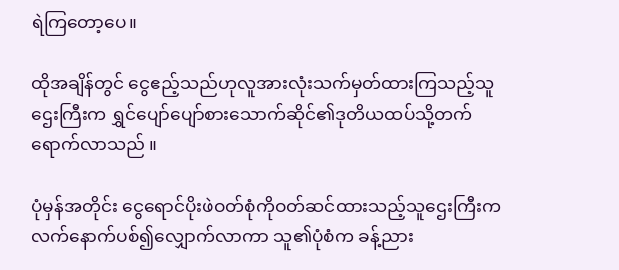ရဲကြတော့ပေ။

ထိုအချိန်တွင် ငွေဧည့်သည်ဟုလူအားလုံးသက်မှတ်ထားကြသည့်သူဌေးကြီးက ရွှင်ပျော်ပျော်စားသောက်ဆိုင်၏ဒုတိယထပ်သို့တက်ရောက်လာသည် ။

ပုံမှန်အတိုင်း ငွေရောင်ပိုးဖဲဝတ်စုံကိုဝတ်ဆင်ထားသည့်သူဌေးကြီးက လက်နောက်ပစ်၍လျှောက်လာကာ သူ၏ပုံစံက ခန့်ညား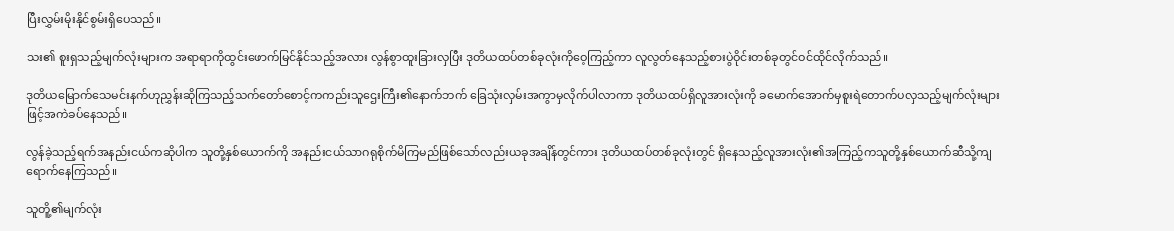ပြီးလွှမ်းမိုးနိုင်စွမ်းရှိပေသည်။

သး၏ စူးရှသည့်မျက်လုံးများက အရာရာကိုထွင်းဖောက်မြင်နိုင်သည့်အလား လွန်စွာထူးခြားလှပြီး ဒုတိယထပ်တစ်ခုလုံးကိုဝေ့ကြည့်ကာ လူလွတ်နေသည့်စားပွဲဝိုင်းတစ်ခုတွင်ဝင်ထိုင်လိုက်သည်။

ဒုတိယမြောက်သေမင်းနက်ဟုညွှန်းဆိုကြသည့်သက်တော်စောင့်ကကည်းသူဌေးကြီး၏နောက်ဘက် ခြေသုံးလှမ်းအကွာမှလိုက်ပါလာကာ ဒုတိယထပ်ရှိလူအားလုံးကို ခမောက်အောက်မှစူးရဲတောက်ပလှသည့်မျက်လုံးများဖြင့်အကဲခပ်နေသည်။

လွန်ခဲ့သည့်ရက်အနည်းငယ်ကဆိုပါက သူတို့နှစ်ယောက်ကို အနည်းငယ်သာဂရုစိုက်မိကြမည်ဖြစ်သော်လည်းယခုအချိန်တွင်ကား ဒုတိယထပ်တစ်ခုလုံးတွင် ရှိနေသည့်လူအားလုံး၏အကြည့်ကသူတို့နှစ်ယောက်ဆီသို့ကျရောက်နေကြသည်။

သူတိူ့၏မျက်လုံး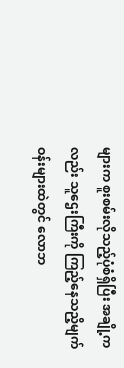များက စူးစမ်းလိုသည့်ပုံစံရှိပြီး အချို့ကလည်း သူဌေးကြီးကို ကြည့်နေသညိ့မျက်ဝန်းများထဲတွင် လောဘ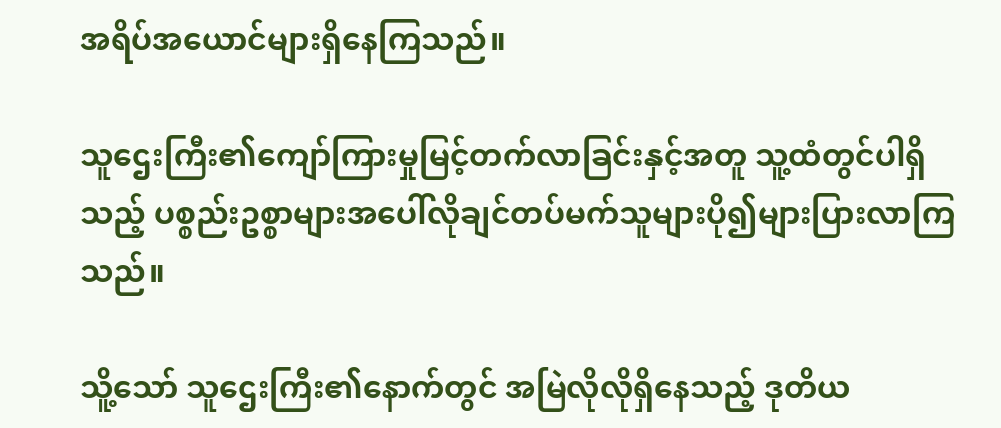အရိပ်အယောင်များရှိနေကြသည်။

သူဌေးကြီး၏ကျော်ကြားမှုမြင့်တက်လာခြင်းနှင့်အတူ သူ့ထံတွင်ပါရှိသည့် ပစ္စည်းဥစ္စာများအပေါ်လိုချင်တပ်မက်သူများပို၍များပြားလာကြသည်။

သိူ့သော် သူဌေးကြီး၏နောက်တွင် အမြဲလိုလိုရှိနေသည့် ဒုတိယ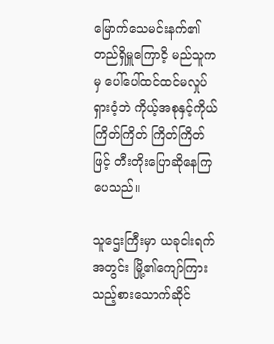မြောက်သေမင်းနက်၏တည်ရှိမှူကြောငိ့ မည်သူကမှ ပေါ်ပေါ်ထင်ထင်မလှုပ်ရှားဝံ့ဘဲ ကိုယ့်အစုနှင့်ကိုယ်ကြိတ်ကြိတ် ကြိတ်ကြိတ်ဖြင့် တီးတိုးပြောဆိုနေကြပေသည်။

သူ‌ဌေးကြီးမှာ ယခုငါးရက်အတွင်း မြို့၏ကျော်ကြားသည့်စားသောက်ဆိုင်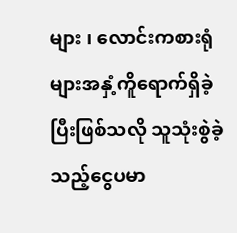များ ၊ လောင်းကစားရုံများအနှံ့ကိူရောက်ရှိခဲ့ပြီးဖြစ်သလို သူသုံးစွဲခဲ့သည့်ငွေပမာ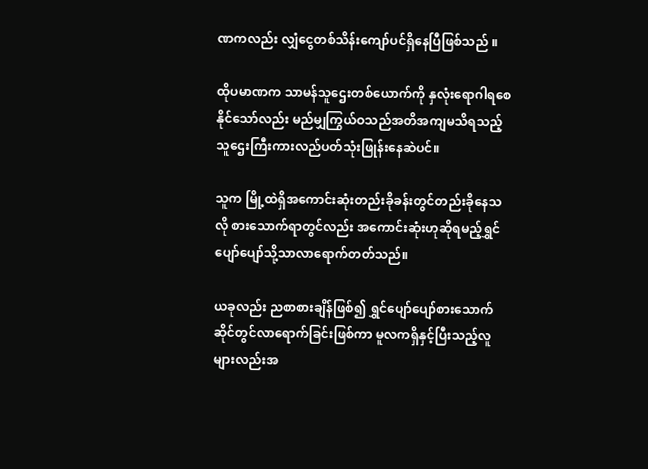ဏကလည်း လျှံငွေတစ်သိန်းကျော်ပင်ရှိနေပြီဖြစ်သည် ။

ထိုပမာဏက သာမန်သူဌေးတစ်ယောက်ကို နှလုံးရောဂါရစေနိုင်သော်လည်း မည်မျှကြွယ်ဝသည်အတိအကျမသိရသည့် သူဌေးကြီးကားလည်ပတ်သုံးဖြုန်းနေဆဲပင်။

သူက မြို့ထဲရှိအကောင်းဆုံးတည်းခိုခန်းတွင်တည်းခိုနေသလို စားသောက်ရာတွင်လည်း အကောင်းဆုံးဟုဆိုရမည့်ရွှင်ပျော်ပျော်သို့သာလာရောက်တတ်သည်။

ယခုလည်း ညစာစားချိန်ဖြစ်၍ ရွှင်ပျော်ပျော်စားသောက်ဆိုင်တွင်လာရောက်ခြင်းဖြစ်ကာ မူလကရှိနှင့်ပြီးသည့်လူများလည်းအ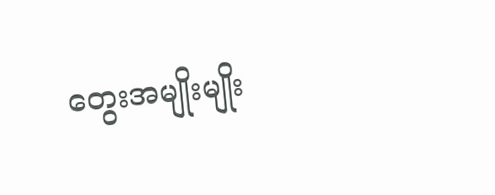တွေးအမျိုးမျိုး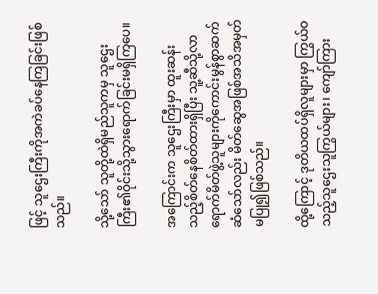ဖြင့် သူဌေးကြီးကိုအကဲခပ်နေကြခြင်းဖြစ်သည်။

သို့‌သော် သူတို့ထဲရှိမည်သူကမှ သူဌေးကြီး၏ဝိုင်းသို့သွားရောက်ခြင်းမရှိကြပေ။

အကြောင်းက သူဌေးကြီးမှာ ထူးဆန်းသည့်စိတ်နေစိတ်ထားရှိပြီး သူ့ဆီသို့လာရောက်မိတ်ဖွဲ့သူများကိုကောင်းမွန်စွာဆက်ဆံသော်လည်း မိတ်ဆွေအဖြစ်အသိအမှတ်မပြု၍ဖြစ်သည်။

ထို့ကြောင့် ဒုတိယထပ်ရှိလူများမှာ ကြွယ်ဝသည့်သူဌေးသူကြွယ်များ၊ ကျော်ကြား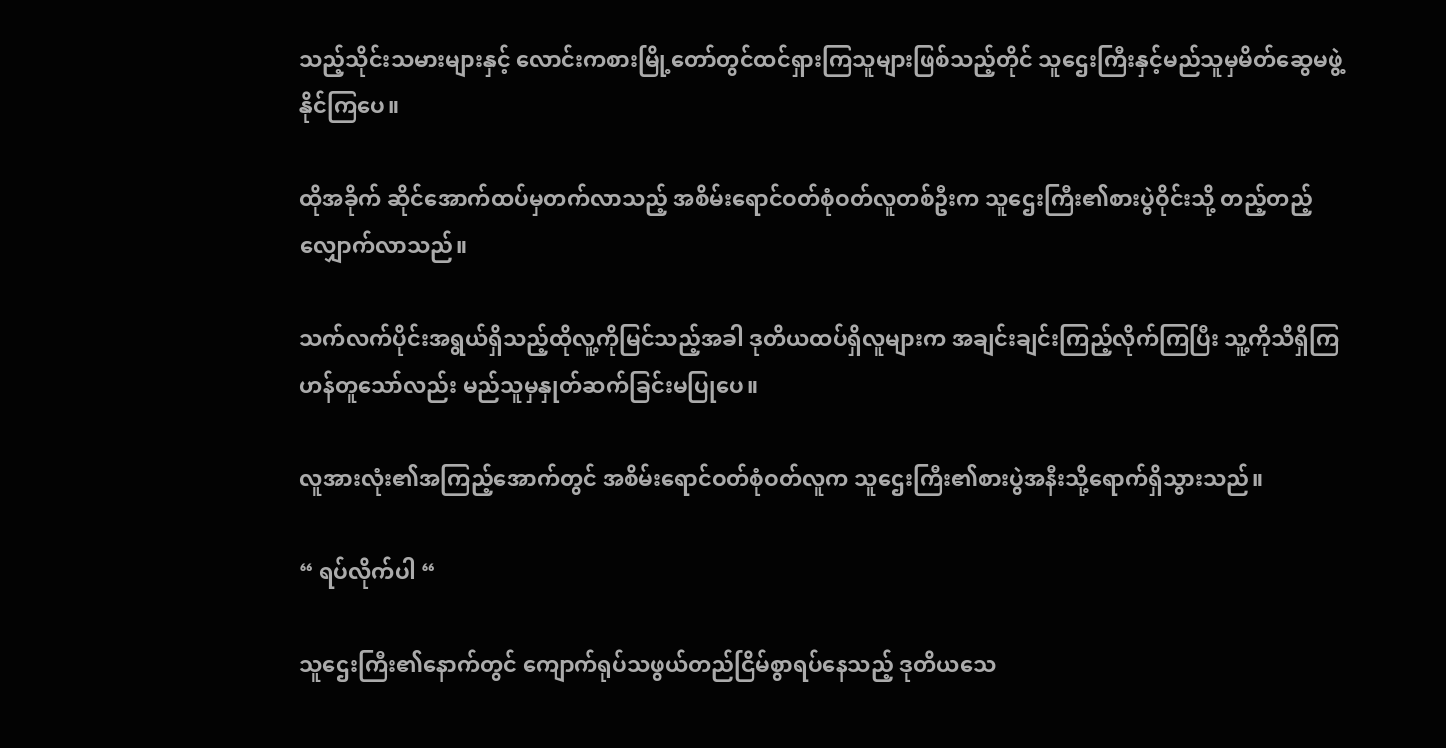သည့်သိုင်းသမားများနှင့် လောင်းကစားမြို့တော်တွင်ထင်ရှားကြသူများဖြစ်သည့်တိုင် သူဌေးကြီးနှင့်မည်သူမှမိတ်ဆွေမဖွဲ့နိုင်ကြပေ။

ထိုအခိုက် ဆိုင်အောက်ထပ်မှတက်လာသည့် အစိမ်းရောင်ဝတ်စုံဝတ်လူတစ်ဦးက သူဌေးကြီး၏စားပွဲဝိုင်းသို့ တည့်တည့်လျှောက်လာသည်။

သက်လက်ပိုင်းအရွယ်ရှိသည့်ထိုလူ့ကိုမြင်သည့်အခါ ဒုတိယထပ်ရှိလူများက အချင်းချင်းကြည့်လိုက်ကြပြီး သူ့ကိုသိရှိကြဟန်တူသော်လည်း မည်သူမှနှုတ်ဆက်ခြင်းမပြုပေ။

လူအားလုံး၏အကြည့်အောက်တွင် အစိမ်းရောင်ဝတ်စုံဝတ်လူက သူဌေးကြီး၏စားပွဲအနီးသို့ရောက်ရှိသွားသည်။

“ ရပ်လိုက်ပါ “

သူဌေးကြီး၏နောက်တွင် ကျောက်ရုပ်သဖွယ်တည်ငြိမ်စွာရပ်နေသည့် ဒုတိယသေ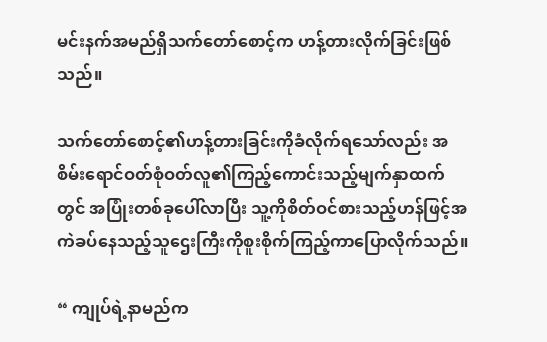မင်းနက်အမည်ရှိသက်တော်စောင့်က ဟန့်တားလိုက်ခြင်းဖြစ်သည်။

သက်တော်စောင့်၏ဟန့်တားခြင်းကိုခံလိုက်ရသော်လည်း အစိမ်းရောင်ဝတ်စုံဝတ်လူ၏ကြည့်ကောင်းသည့်မျက်နှာထက်တွင် အပြုံးတစ်ခုပေါ်လာပြီး သူ့ကိုစိတ်ဝင်စားသည့်ဟန်ဖြင့်အကဲခပ်နေသည့်သူဌေးကြီးကိုစူးစိုက်ကြည့်ကာပြောလိုက်သည်။

“ ကျုပ်ရဲ့နာမည်က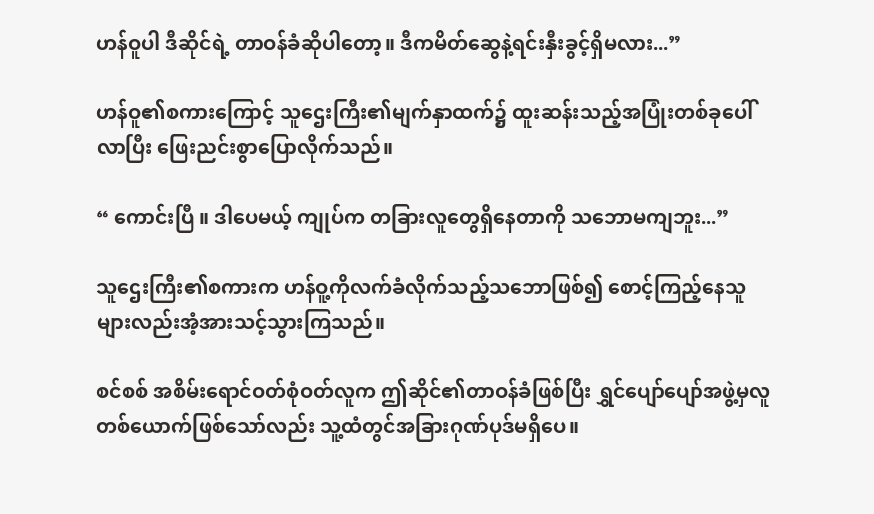ဟန်ဝူပါ ဒီဆိုင်ရဲ့ တာဝန်ခံဆိုပါတော့။ ဒီကမိတ်ဆွေနဲ့ရင်းနှီးခွင့်ရှိမလား...”

ဟန်ဝူ၏စကားကြောင့် သူဌေးကြီး၏မျက်နှာထက်၌ ထူးဆန်းသည့်အပြုံးတစ်ခုပေါ်လာပြီး ဖြေးညင်းစွာပြောလိုက်သည်။

“ ကောင်းပြီ ။ ဒါပေမယ့် ကျုပ်က တခြားလူတွေရှိနေတာကို သဘောမကျဘူး...”

သူဌေးကြီး၏စကားက ဟန်ဝူ့ကိုလက်ခံလိုက်သည့်သဘောဖြစ်၍ စောင့်ကြည့်နေသူများလည်းအံ့အားသင့်သွားကြသည်။

စင်စစ် အစိမ်းရောင်ဝတ်စုံဝတ်လူက ဤဆိုင်၏တာဝန်ခံဖြစ်‌ပြီး ရွှင်ပျော်ပျော်အဖွဲ့မှလူတစ်ယောက်ဖြစ်သော်လည်း သူ့ထံတွင်အခြားဂုဏ်ပုဒ်မရှိပေ။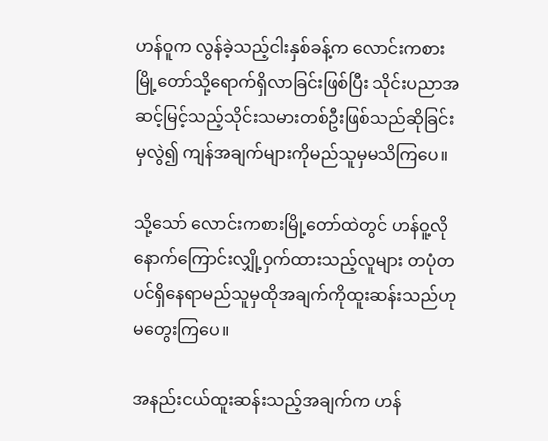ဟန်ဝူက လွန်ခဲ့သည့်ငါးနှစ်ခန့်က လောင်းကစားမြို့တော်သို့ရောက်ရှိလာခြင်းဖြစ်ပြီး သိုင်းပညာအဆင့်မြင့်သည့်သိုင်းသမားတစ်ဦးဖြစ်သည်ဆိုခြင်းမှလွဲ၍ ကျန်အချက်များကိုမည်သူမှမသိကြပေ။

သို့သော် လောင်းကစားမြို့တော်ထဲတွင် ဟန်ဝူ့လိုနောက်ကြောင်းလျှို့ဝှက်ထားသည့်လူများ တပုံတပင်ရှိနေရာမည်သူမှထိုအချက်ကိုထူးဆန်းသည်ဟုမတွေးကြပေ။

အနည်းငယ်ထူးဆန်းသည့်အချက်က ဟန်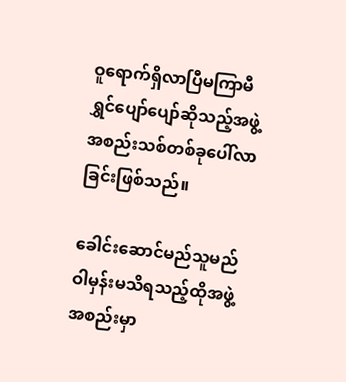ဝူရောက်ရှိလာပြီမကြာမီ ရွှင်ပျော်ပျော်ဆိုသည့်အဖွဲ့အစည်းသစ်တစ်ခုပေါ်လာခြင်းဖြစ်သည်။

ခေါင်းဆောင်မည်သူမည်ဝါမှန်းမသိရသည့်ထိုအဖွဲ့အစည်းမှာ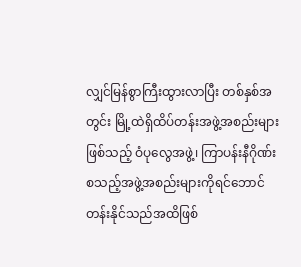လျှင်မြန်စွာကြီးထွားလာပြီး တစ်နှစ်အတွင်း မြို့ထဲရှိထိပ်တန်းအဖွဲ့အစည်းများဖြစ်သည့် ဝံပုလွေအဖွဲ့၊ ကြာပန်းနီဂိုဏ်း စသည့်အဖွဲ့အစည်းများကိုရင်ဘောင်တန်းနိုင်သည်အထိဖြစ်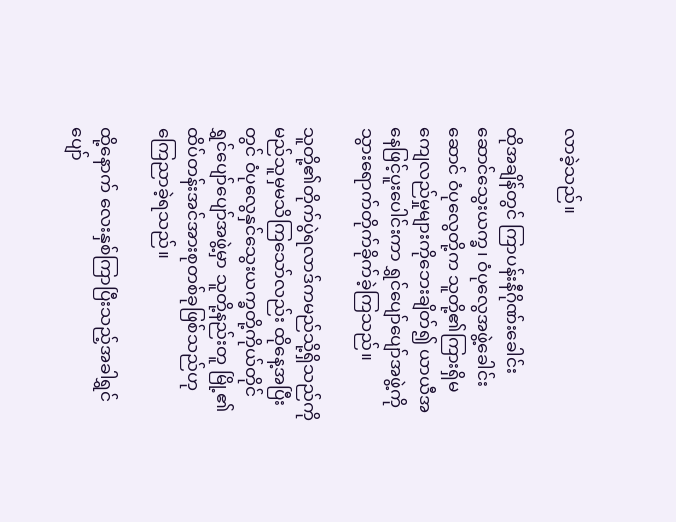လာခဲ့သည်။

ထိုအချိန်တွင် ကြာပန်းနီဂိုဏ်းခေါင်းဆောင်သွေးယက္ခ၊ ဝံပုလွေအဖွဲ့ခေါင်းဆောင် ဝံပုလွေတို့က သူတို့၏ကြားရှိမကျေလည်မှုများကိုဘေးချိတ်၍ ယာယီအနေဖြင့်ပူးပေါင်းကာ ရွှင်ပျော်ပျော်အဖွဲ့ကိုသွားရောက်တိုက်ခိုက်ခဲ့ကြသည်။

သူတို့၏တိုက်ပွဲရလာဒ်ကမည်သို့ရှိသည်ကို မည်သူမှမသိကြသော်လည်း ထိုနေ့အပြီးတွင် ဝံပုလွေနှင်သွေးယက္ခတို့ကိုယ်တိုင် ရွှင်ပျော်ပျော်အဖွဲ့မှာ သူတို့နည်းတူ မြို့၏ထိပ်တန်းအင်အားစုတစ်ခုဖြစ်သည်ဟုကြေညာခဲ့ရသည်။

ထို့နောက် လေးနှစ်ကြာပြီးသည့်အခါရွှင်ပျော်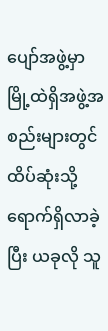ပျော်အဖွဲ့မှာ မြို့ထဲရှိအဖွဲ့အစည်းများတွင်ထိပ်ဆုံးသို့ရောက်ရှိလာခဲ့ပြီး ယခုလို သူ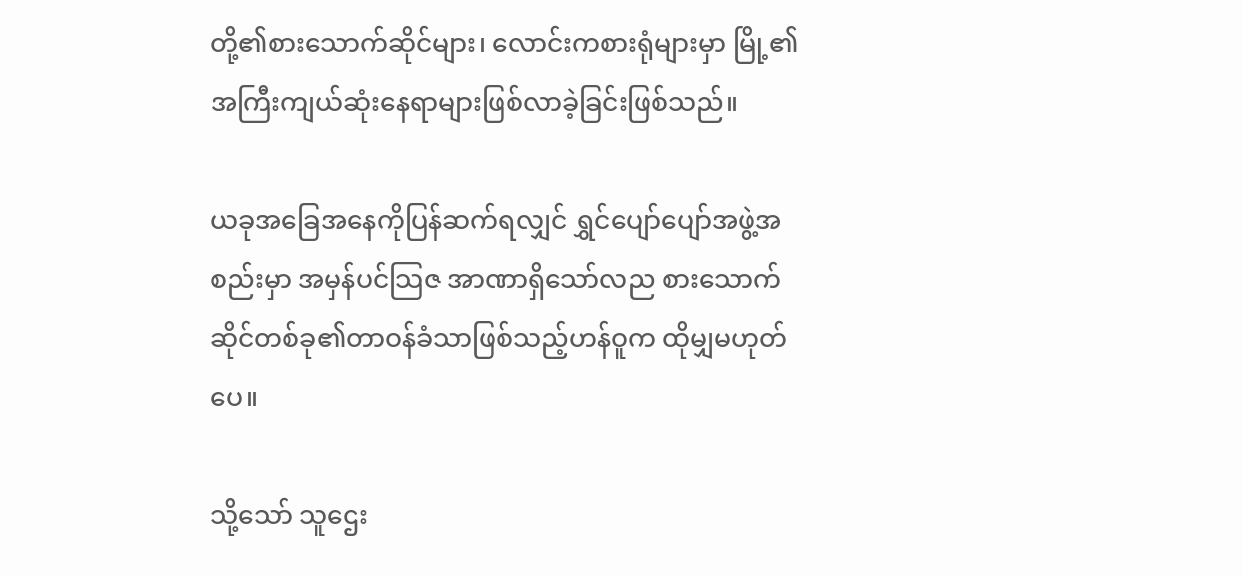တို့၏စားသောက်ဆိုင်များ၊ လောင်းကစားရုံများမှာ မြို့၏အကြီးကျယ်ဆုံးနေရာများဖြစ်လာခဲ့ခြင်းဖြစ်သည်။

ယခုအခြေအနေကိုပြန်ဆက်ရလျှင် ရွှင်ပျော်ပျော်အဖွဲ့အစည်းမှာ အမှန်ပင်သြဇ အာဏာရှိသော်လည စားသောက်ဆိုင်တစ်ခု၏တာဝန်ခံသာဖြစ်သည့်ဟန်ဝူက ထိုမျှမဟုတ်ပေ။

သို့‌သော် သူဌေး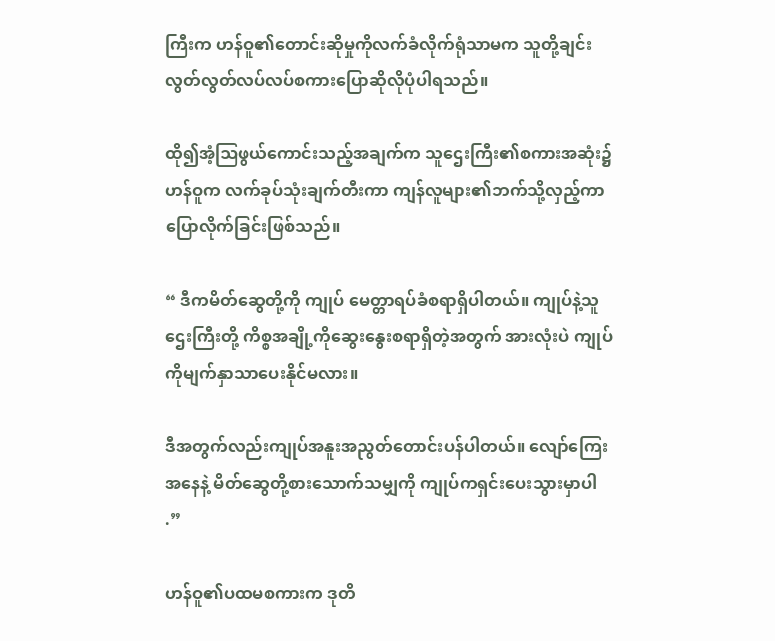ကြီးက ဟန်ဝူ၏တောင်းဆိုမှုကိုလက်ခံလိုက်ရုံသာမက သူတို့ချင်းလွတ်လွတ်လပ်လပ်စကားပြောဆိုလိုပုံပါရသည်။

ထို၍အံ့ဩဖွယ်ကောင်းသည့်အချက်က သူ‌‌ဌေးကြီး၏စကားအဆုံး၌ ဟန်ဝူက လက်ခုပ်သုံးချက်တီးကာ ကျန်လူများ၏ဘက်သို့လှည့်ကာပြောလိုက်ခြင်းဖြစ်သည်။

“ ဒီကမိတ်ဆွေတို့ကို ကျုပ် မေတ္တာရပ်ခံစရာရှိပါတယ်။ ကျုပ်နဲ့သူဌေးကြီးတို့ ကိစ္စအချို့ကိုဆွေးနွေးစရာရှိတဲ့အတွက် အားလုံးပဲ ကျုပ်ကိုမျက်နှာသာပေးနိုင်မလား။

ဒီအတွက်လည်းကျုပ်အနူးအညွတ်တောင်းပန်ပါတယ်။ လျော်ကြေးအနေနဲ့ မိတ်ဆွေတို့စားသောက်သမျှကို ကျုပ်ကရှင်းပေးသွားမှာပါ .”

ဟန်ဝူ၏ပထမစကားက ဒုတိ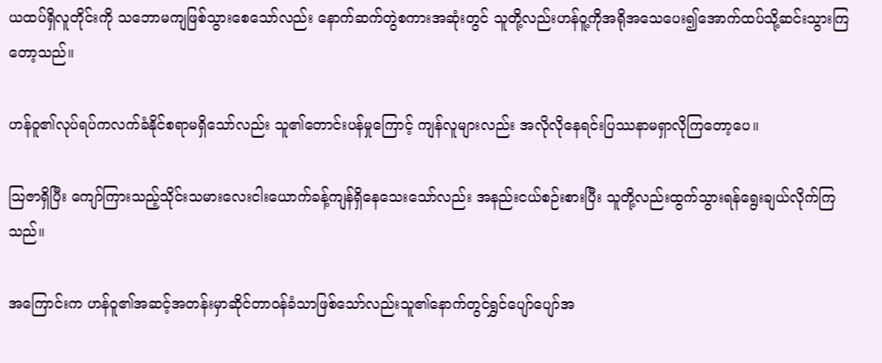ယထပ်ရှိလူတိုင်းကို သဘောမကျဖြစ်သွားစေသော်လည်း နောက်ဆက်တွဲစကားအဆုံးတွင် သူတို့လည်းဟန်ဝူ့ကိုအရိုအသေပေး၍အောက်ထပ်သို့ဆင်းသွားကြတော့သည်။

ဟန်ဝူ၏လုပ်ရပ်ကလက်ခံနိုင်စရာမရှိသော်လည်း သူ၏တောင်းပန်မှုကြောင့် ကျန်လူများလည်း အလိုလိုနေရင်းပြဿနာမရှာလိုကြတော့ပေ။

ဩဇာရှိပြီး ကျော်ကြားသည့်သိုင်းသမားလေးငါးယောက်ခန့်ကျန်ရှိနေသေးသော်လည်း အနည်းငယ်စဉ်းစားပြီး သူတို့လည်းထွက်သွားရန်ရွေးချယ်လိုက်ကြသည်။

အကြောင်းက ဟန်ဝူ၏အဆင့်အတန်းမှာဆိုင်တာဝန်ခံသာဖြစ်သော်လည်းသူ၏နောက်တွင်ရွှင်ပျော်ပျော်အ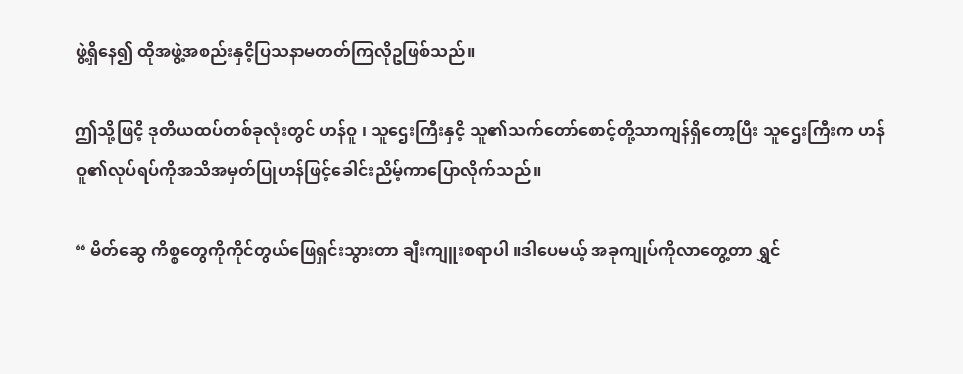ဖွဲ့ရှိနေ၍ ထိုအဖွဲ့အစည်းနှငိ့ပြသနာမတတ်ကြလိုဥဖြစ်သည်။

ဤသို့ဖြငိ့ ဒုတိယထပ်တစ်ခုလုံးတွင် ဟန်ဝူ ၊ သူဌေးကြီးနှငိ့ သူ၏သက်တော်စောင့်တို့သာကျန်ရှိတော့ပြီး သူဌေးကြီးက ဟန်ဝူ၏လုပ်ရပ်ကိုအသိအမှတ်ပြုဟန်ဖြင့်ခေါင်းညိမ့်ကာပြောလိုက်သည်။

“ မိတ်ဆွေ ကိစ္စတွေကိုကိုင်တွယ်ဖြေရှင်းသွားတာ ချီးကျူးစရာပါ ။ဒါပေမယ့် အခုကျုပ်ကိုလာတွေ့တာ ရွှင်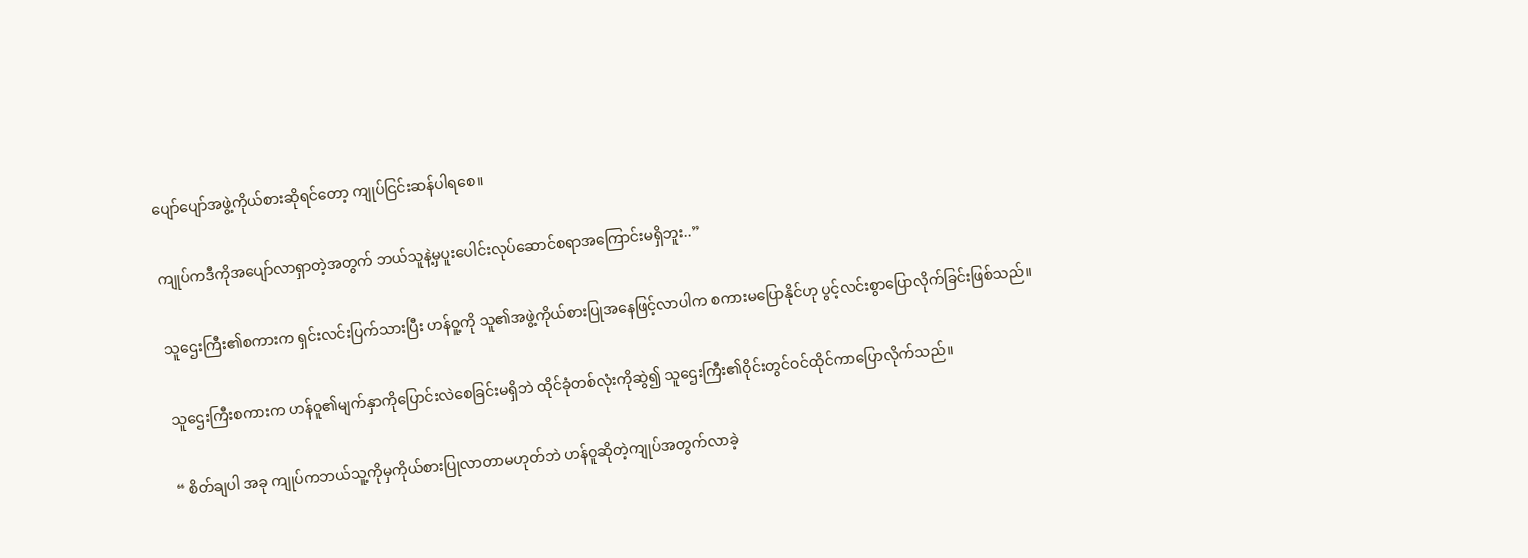ပျော်ပျော်အဖွဲ့ကိုယ်စားဆိုရင်တော့ ကျုပ်ငြင်းဆန်ပါရစေ။

ကျုပ်ကဒီကိုအပျော်လာရှာတဲ့အတွက် ဘယ်သူနဲ့မှပူးပေါင်းလုပ်ဆောင်စရာအကြောင်းမရှိဘူး..”

သူဌေးကြီး၏စကားက ရှင်းလင်းပြက်သားပြီး ဟန်ဝူ့ကို သူ၏အဖွဲ့ကိုယ်စားပြုအနေဖြင့်လာပါက စကားမပြောနိုင်ဟု ပွင့်လင်းစွာပြောလိုက်ခြင်းဖြစ်သည်။

သူဌေးကြီးစကားက ဟန်ဝူ၏မျက်နှာကိုပြောင်းလဲစေခြင်းမရှိဘဲ ထိုင်ခုံတစ်လုံးကိုဆွဲ၍ သူ‌‌ဌေးကြီး၏ဝိုင်းတွင်ဝင်ထိုင်ကာပြောလိုက်သည်။

“ စိတ်ချပါ အခု ကျုပ်ကဘယ်သူ့ကိုမှကိုယ်စားပြုလာတာမဟုတ်ဘဲ ဟန်ဝူဆိုတဲ့ကျုပ်အတွက်လာခဲ့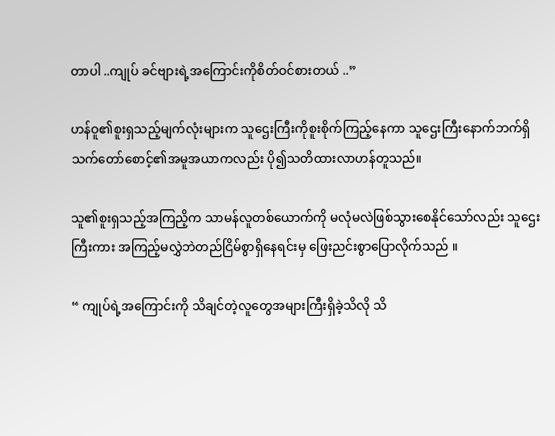တာပါ ..ကျုပ် ခင်ဗျားရဲ့အကြောင်းကိုစိတ်ဝင်စားတယ် ..”

ဟန်ဝူ၏စူးရှသည့်မျက်လုံးများက သူဌေးကြီးကိုစူးစိုက်ကြည့်နေကာ သူဌေးကြီးနောက်ဘက်ရှိသက်တော်စောင့်၏အမူအယာကလည်း ပို၍သတိထားလာဟန်တူသည်။

သူ၏စူးရှသည့်အကြညိ့က သာမန်လူတစ်ယောက်ကို မလုံမလဲဖြစ်သွားစေနိုင်သော်လည်း သူဌေးကြီးကား အကြည့်မလွှဲဘဲတည်ငြိမ်စွာရှိနေရင်းမှ ဖြေးညင်းစွာပြောလိုက်သည် ။

“ ကျုပ်ရဲ့အကြောင်းကို သိချင်တဲ့လူတွေအများကြီးရှိခဲ့သိလို သိ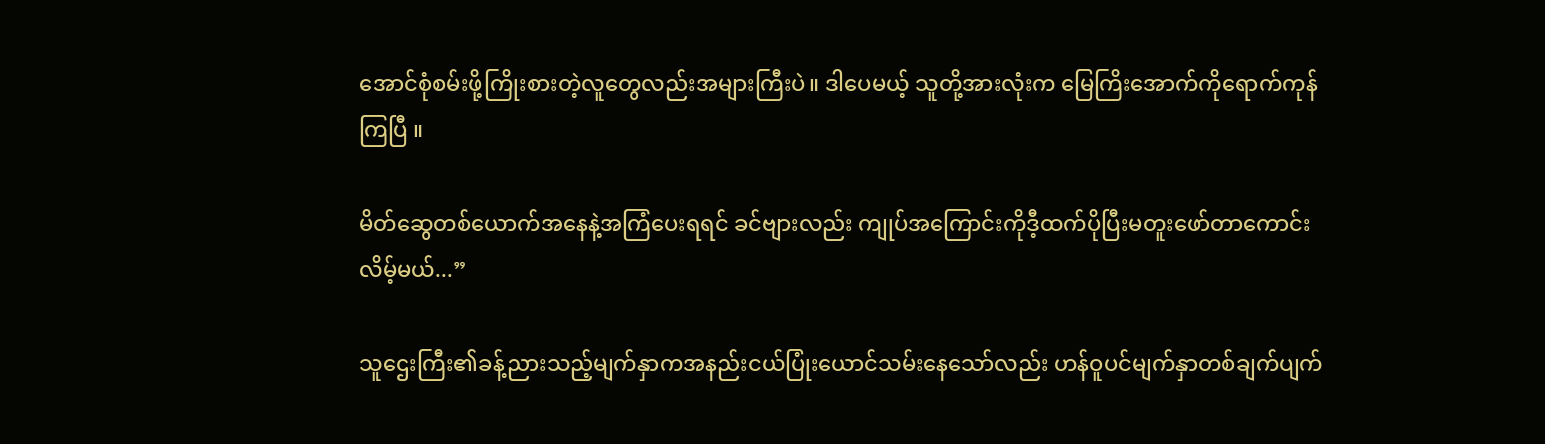အောင်စုံစမ်းဖို့ကြိုးစားတဲ့လူတွေလည်းအများကြီးပဲ။ ဒါပေမယ့် သူတို့အားလုံးက မြေကြိးအောက်ကိုရောက်ကုန်ကြပြီ ။

မိတ်ဆွေတစ်ယောက်အနေနဲ့အကြံပေးရရင် ခင်ဗျားလည်း ကျုပ်အကြောင်းကိုဒီ့ထက်ပိုပြီးမတူးဖော်တာကောင်းလိမ့်မယ်...”

သူ‌ဌေးကြီး၏ခန့်ညားသည့်မျက်နှာကအနည်းငယ်ပြုံးယောင်သမ်းနေသော်လည်း ဟန်ဝူပင်မျက်နှာတစ်ချက်ပျက်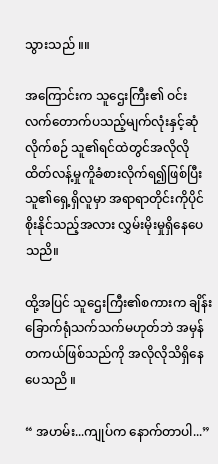သွားသည် ။။

အကြောင်းက သူဌေးကြီး၏ ဝင်းလက်တောက်ပသည့်မျက်လုံးနှင့်ဆုံလိုက်စဉ် သူ၏ရင်ထဲတွင်အလိုလိုထိတ်လန့်မှုကိူခံစားလိုက်ရ၍ဖြစ်ပြီး သူ၏ရှေ့ရှိလူမှာ အရာရာတိုင်းကိုပိုင်စိုးနိုင်သည့်အလား လွှမ်းမိုးမှုရှိနေပေသညိ။

ထို့အပြင် သူဌေးကြီး၏စကားက ချိန်းခြောက်ရုံသက်သက်မဟုတ်ဘဲ အမှန်တကယ်ဖြစ်သည်ကို အလိုလိုသိရှိနေပေသညိ ။

“ အဟမ်း...ကျုပ်က နောက်တာပါ...”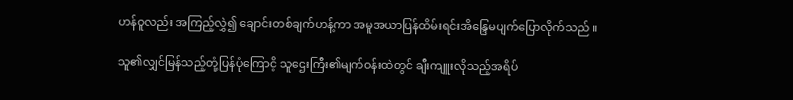ဟန်ဝူလည်း အကြည့်လွှဲ၍ ချောင်းတစ်ချက်ဟန့်ကာ အမူအယာပြန်ထိမ်းရင်းအိန္ဒြေမပျက်ပြောလိုက်သည် ။

သူ၏လျှင်မြန်သည့်တုံ့ပြန်ပုံကြောငိ့ သူဌေးကြီး၏မျက်ဝန်းထဲတွင် ချီးကျူးလိုသည့်အရိပ်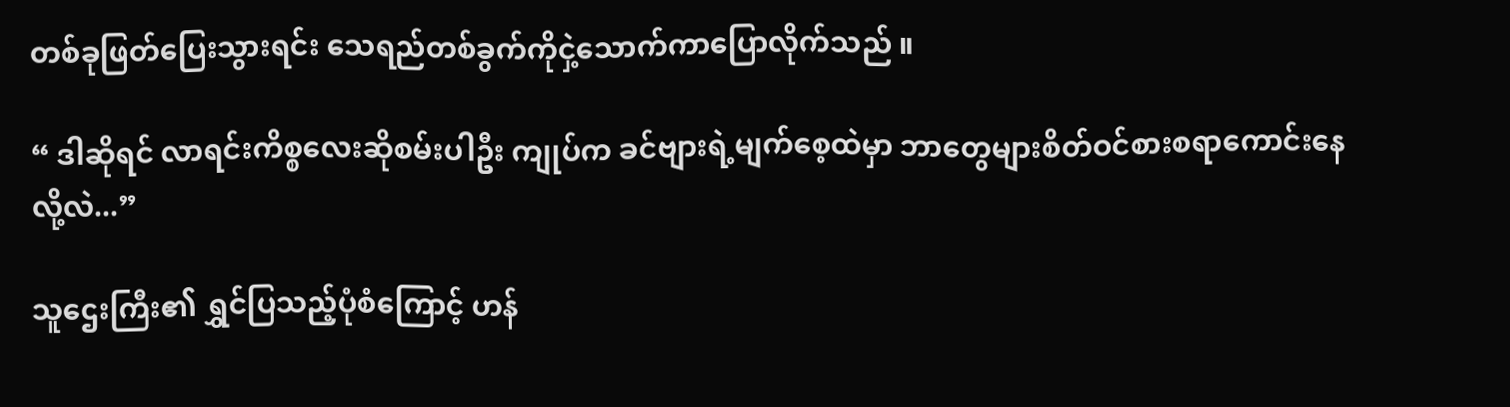တစ်ခုဖြတ်ပြေးသွားရင်း သေရည်တစ်ခွက်ကိုငှဲ့သောက်ကာပြောလိုက်သည် ။

“ ဒါဆိုရင် လာရင်းကိစ္စလေးဆိုစမ်းပါဦး ကျုပ်က ခင်ဗျားရဲ့မျက်စေ့ထဲမှာ ဘာတွေများစိတ်ဝင်စားစရာကောင်းနေလို့လဲ...”

သူဌေးကြီး၏ ရွှင်ပြသည့်ပုံစံကြောင့် ဟန်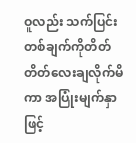ဝူလည်း သက်ပြင်းတစ်ချက်ကိုတိတ်တိတ်လေးချလိုက်မိကာ အပြုံးမျက်နှာဖြင့်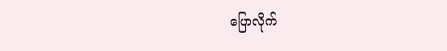ပြောလိုက်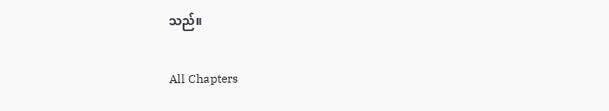သည်။

All Chapters